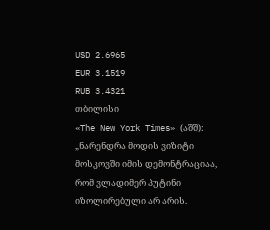USD 2.6965
EUR 3.1519
RUB 3.4321
თბილისი
«The New York Times» (აშშ): „ნარენდრა მოდის ვიზიტი მოსკოვში იმის დემონტრაციაა, რომ ვლადიმერ პუტინი იზოლირებული არ არის.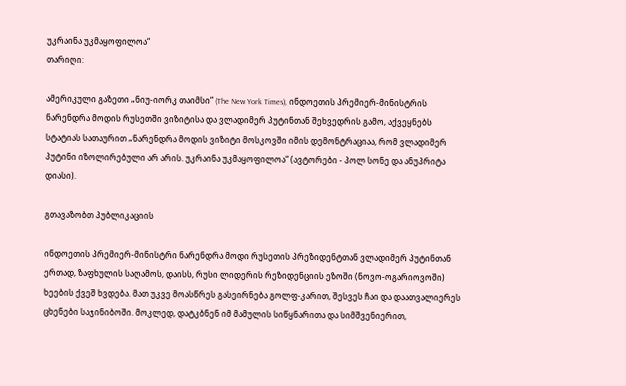უკრაინა უკმაყოფილოა“
თარიღი:

ამერიკული გაზეთი „ნიუ-იორკ თაიმსი” (The New York Times), ინდოეთის პრემიერ-მინისტრის ნარენდრა მოდის რუსეთში ვიზიტისა და ვლადიმერ პუტინთან შეხვედრის გამო, აქვეყნებს სტატიას სათაურით „ნარენდრა მოდის ვიზიტი მოსკოვში იმის დემონტრაციაა, რომ ვლადიმერ პუტინი იზოლირებული არ არის. უკრაინა უკმაყოფილოა“ (ავტორები - პოლ სონე და ანუპრიტა დიასი).

გთავაზობთ პუბლიკაციის

ინდოეთის პრემიერ-მინისტრი ნარენდრა მოდი რუსეთის პრეზიდენტთან ვლადიმერ პუტინთან ერთად, ზაფხულის საღამოს, დაისს, რუსი ლიდერის რეზიდენციის ეზოში (ნოვო-ოგარიოვოში) ხეების ქვეშ ხვდება. მათ უკვე მოასწრეს გასეირნება გოლფ-კარით, შესვეს ჩაი და დაათვალიერეს ცხენები საჯინიბოში. მოკლედ, დატკბნენ იმ მამულის სიწყნარითა და სიმშვენიერით,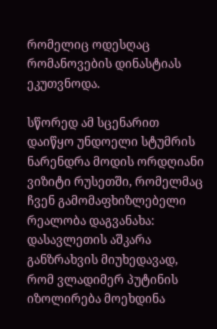რომელიც ოდესღაც რომანოვების დინასტიას ეკუთვნოდა.

სწორედ ამ სცენარით დაიწყო უნდოელი სტუმრის ნარენდრა მოდის ორდღიანი ვიზიტი რუსეთში, რომელმაც ჩვენ გამომაფხიზლებელი რეალობა დაგვანახა: დასავლეთის აშკარა განზრახვის მიუხედავად, რომ ვლადიმერ პუტინის იზოლირება მოეხდინა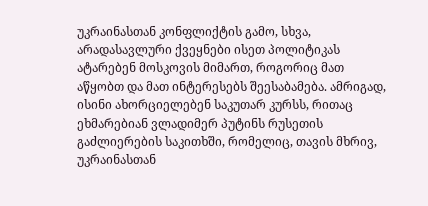უკრაინასთან კონფლიქტის გამო, სხვა, არადასავლური ქვეყნები ისეთ პოლიტიკას ატარებენ მოსკოვის მიმართ, როგორიც მათ აწყობთ და მათ ინტერესებს შეესაბამება. ამრიგად, ისინი ახორციელებენ საკუთარ კურსს, რითაც ეხმარებიან ვლადიმერ პუტინს რუსეთის გაძლიერების საკითხში, რომელიც, თავის მხრივ, უკრაინასთან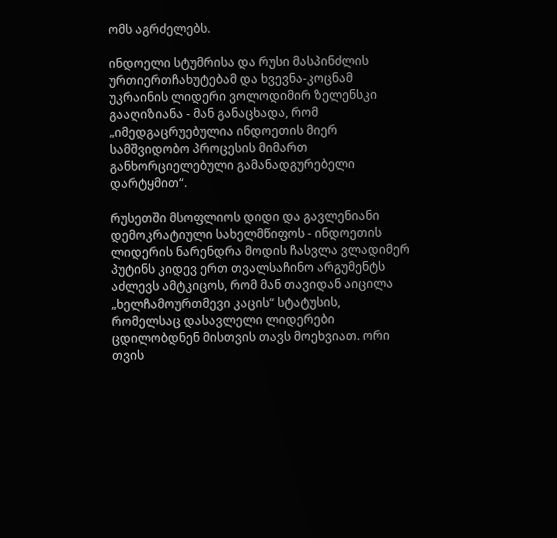ომს აგრძელებს.

ინდოელი სტუმრისა და რუსი მასპინძლის ურთიერთჩახუტებამ და ხვევნა-კოცნამ უკრაინის ლიდერი ვოლოდიმირ ზელენსკი გააღიზიანა - მან განაცხადა, რომ „იმედგაცრუებულია ინდოეთის მიერ სამშვიდობო პროცესის მიმართ განხორციელებული გამანადგურებელი დარტყმით“.

რუსეთში მსოფლიოს დიდი და გავლენიანი დემოკრატიული სახელმწიფოს - ინდოეთის ლიდერის ნარენდრა მოდის ჩასვლა ვლადიმერ პუტინს კიდევ ერთ თვალსაჩინო არგუმენტს აძლევს ამტკიცოს, რომ მან თავიდან აიცილა „ხელჩამოურთმევი კაცის“ სტატუსის, რომელსაც დასავლელი ლიდერები ცდილობდნენ მისთვის თავს მოეხვიათ. ორი თვის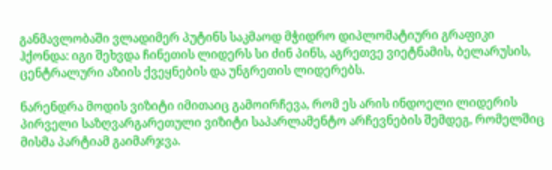განმავლობაში ვლადიმერ პუტინს საკმაოდ მჭიდრო დიპლომატიური გრაფიკი ჰქონდა: იგი შეხვდა ჩინეთის ლიდერს სი ძინ პინს, აგრეთვე ვიეტნამის, ბელარუსის, ცენტრალური აზიის ქვეყნების და უნგრეთის ლიდერებს.

ნარენდრა მოდის ვიზიტი იმითაიც გამოირჩევა, რომ ეს არის ინდოელი ლიდერის პირველი საზღვარგარეთული ვიზიტი საპარლამენტო არჩევნების შემდეგ, რომელშიც მისმა პარტიამ გაიმარჯვა.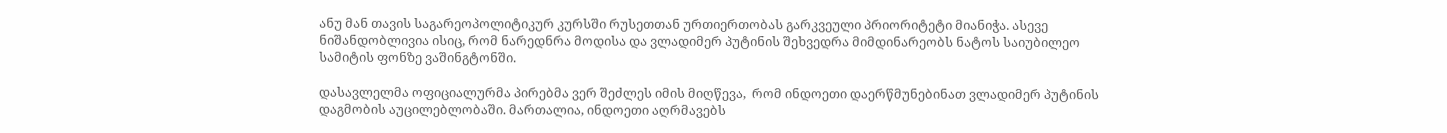ანუ მან თავის საგარეოპოლიტიკურ კურსში რუსეთთან ურთიერთობას გარკვეული პრიორიტეტი მიანიჭა. ასევე ნიშანდობლივია ისიც, რომ ნარედნრა მოდისა და ვლადიმერ პუტინის შეხვედრა მიმდინარეობს ნატოს საიუბილეო სამიტის ფონზე ვაშინგტონში.

დასავლელმა ოფიციალურმა პირებმა ვერ შეძლეს იმის მიღწევა,  რომ ინდოეთი დაერწმუნებინათ ვლადიმერ პუტინის დაგმობის აუცილებლობაში. მართალია, ინდოეთი აღრმავებს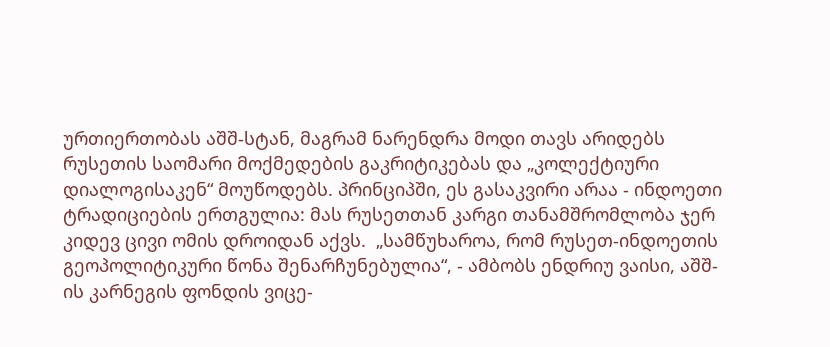ურთიერთობას აშშ-სტან, მაგრამ ნარენდრა მოდი თავს არიდებს რუსეთის საომარი მოქმედების გაკრიტიკებას და „კოლექტიური დიალოგისაკენ“ მოუწოდებს. პრინციპში, ეს გასაკვირი არაა - ინდოეთი ტრადიციების ერთგულია: მას რუსეთთან კარგი თანამშრომლობა ჯერ კიდევ ცივი ომის დროიდან აქვს.  „სამწუხაროა, რომ რუსეთ-ინდოეთის გეოპოლიტიკური წონა შენარჩუნებულია“, - ამბობს ენდრიუ ვაისი, აშშ-ის კარნეგის ფონდის ვიცე-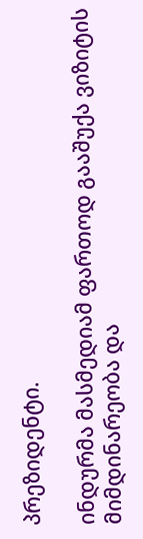პრეზიდენტი.

ინდურმა მასმედიამ ფართოდ გააშუქა ვიზიტის მიმდინარეობა და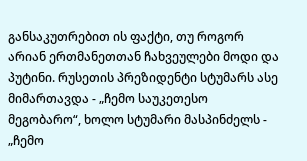განსაკუთრებით ის ფაქტი, თუ როგორ არიან ერთმანეთთან ჩახვეულები მოდი და პუტინი. რუსეთის პრეზიდენტი სტუმარს ასე მიმართავდა - „ჩემო საუკეთესო მეგობარო“, ხოლო სტუმარი მასპინძელს - „ჩემო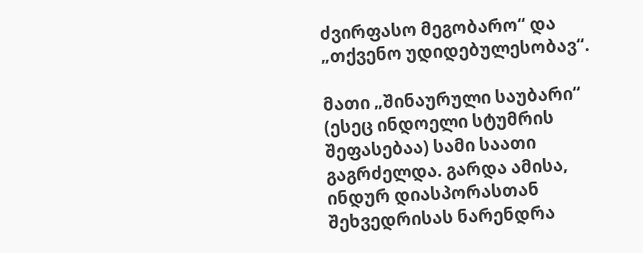ძვირფასო მეგობარო“ და „თქვენო უდიდებულესობავ“.

მათი „შინაურული საუბარი“ (ესეც ინდოელი სტუმრის შეფასებაა) სამი საათი გაგრძელდა. გარდა ამისა, ინდურ დიასპორასთან შეხვედრისას ნარენდრა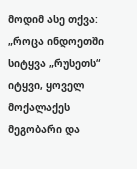მოდიმ ასე თქვა: „როცა ინდოეთში სიტყვა „რუსეთს“ იტყვი, ყოველ მოქალაქეს მეგობარი და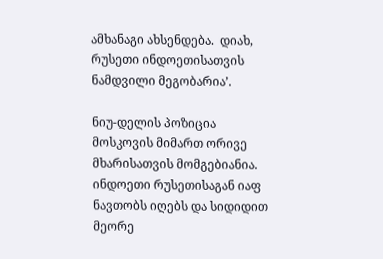ამხანაგი ახსენდება.  დიახ, რუსეთი ინდოეთისათვის ნამდვილი მეგობარია’.

ნიუ-დელის პოზიცია მოსკოვის მიმართ ორივე მხარისათვის მომგებიანია. ინდოეთი რუსეთისაგან იაფ ნავთობს იღებს და სიდიდით მეორე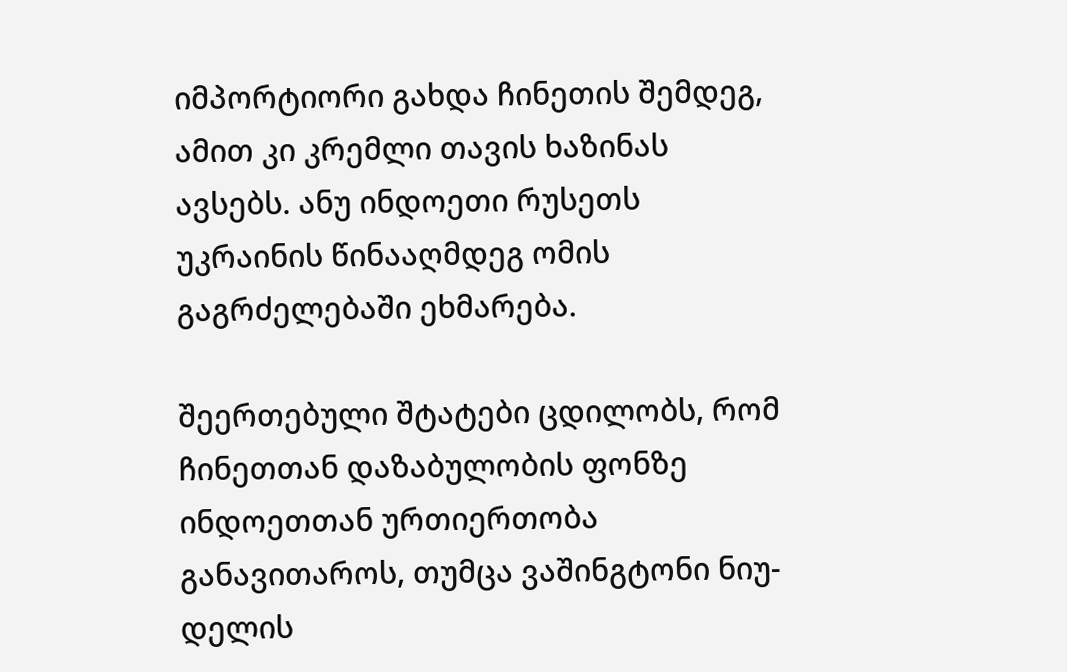იმპორტიორი გახდა ჩინეთის შემდეგ, ამით კი კრემლი თავის ხაზინას ავსებს. ანუ ინდოეთი რუსეთს უკრაინის წინააღმდეგ ომის გაგრძელებაში ეხმარება.

შეერთებული შტატები ცდილობს, რომ ჩინეთთან დაზაბულობის ფონზე ინდოეთთან ურთიერთობა განავითაროს, თუმცა ვაშინგტონი ნიუ-დელის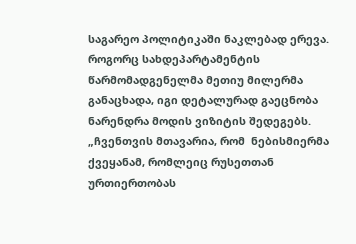საგარეო პოლიტიკაში ნაკლებად ერევა. როგორც სახდეპარტამენტის წარმომადგენელმა მეთიუ მილერმა განაცხადა, იგი დეტალურად გაეცნობა ნარენდრა მოდის ვიზიტის შედეგებს. „ჩვენთვის მთავარია, რომ  ნებისმიერმა ქვეყანამ, რომლეიც რუსეთთან ურთიერთობას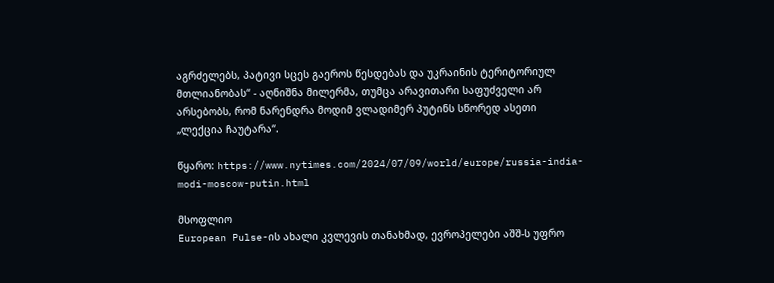აგრძელებს, პატივი სცეს გაეროს წესდებას და უკრაინის ტერიტორიულ მთლიანობას“ - აღნიშნა მილერმა, თუმცა არავითარი საფუძველი არ არსებობს, რომ ნარენდრა მოდიმ ვლადიმერ პუტინს სწორედ ასეთი „ლექცია ჩაუტარა“.

წყარო: https://www.nytimes.com/2024/07/09/world/europe/russia-india-modi-moscow-putin.html

მსოფლიო
European Pulse-ის ახალი კვლევის თანახმად, ევროპელები აშშ-ს უფრო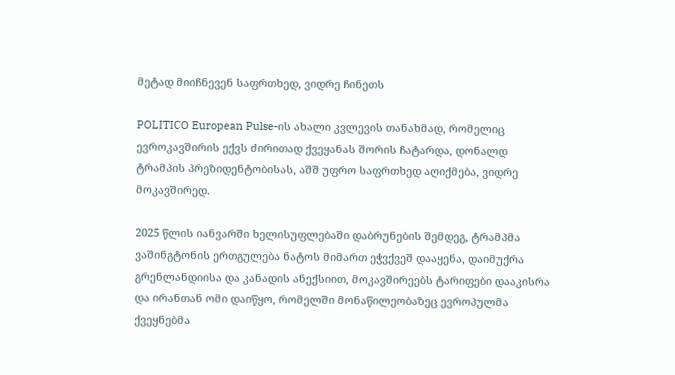მეტად მიიჩნევენ საფრთხედ, ვიდრე ჩინეთს

POLITICO European Pulse-ის ახალი კვლევის თანახმად, რომელიც ევროკავშირის ექვს ძირითად ქვეყანას შორის ჩატარდა, დონალდ ტრამპის პრეზიდენტობისას, აშშ უფრო საფრთხედ აღიქმება, ვიდრე მოკავშირედ.

2025 წლის იანვარში ხელისუფლებაში დაბრუნების შემდეგ, ტრამპმა ვაშინგტონის ერთგულება ნატოს მიმართ ეჭვქვეშ დააყენა, დაიმუქრა გრენლანდიისა და კანადის ანექსიით, მოკავშირეებს ტარიფები დააკისრა და ირანთან ომი დაიწყო, რომელში მონაწილეობაზეც ევროპულმა ქვეყნებმა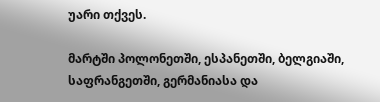უარი თქვეს.

მარტში პოლონეთში, ესპანეთში, ბელგიაში, საფრანგეთში, გერმანიასა და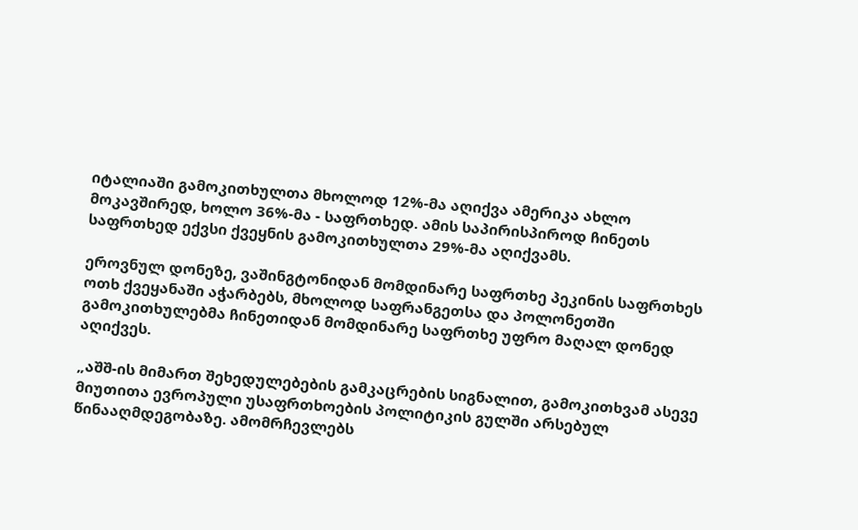იტალიაში გამოკითხულთა მხოლოდ 12%-მა აღიქვა ამერიკა ახლო მოკავშირედ, ხოლო 36%-მა - საფრთხედ. ამის საპირისპიროდ ჩინეთს საფრთხედ ექვსი ქვეყნის გამოკითხულთა 29%-მა აღიქვამს.

ეროვნულ დონეზე, ვაშინგტონიდან მომდინარე საფრთხე პეკინის საფრთხეს ოთხ ქვეყანაში აჭარბებს, მხოლოდ საფრანგეთსა და პოლონეთში გამოკითხულებმა ჩინეთიდან მომდინარე საფრთხე უფრო მაღალ დონედ აღიქვეს.

„აშშ-ის მიმართ შეხედულებების გამკაცრების სიგნალით, გამოკითხვამ ასევე მიუთითა ევროპული უსაფრთხოების პოლიტიკის გულში არსებულ წინააღმდეგობაზე. ამომრჩევლებს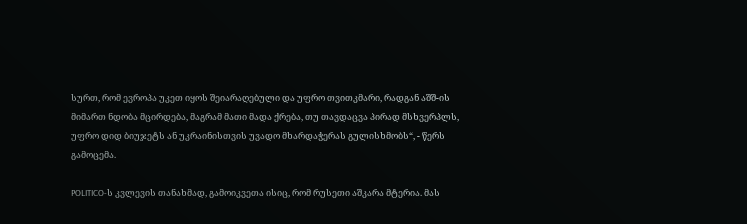სურთ, რომ ევროპა უკეთ იყოს შეიარაღებული და უფრო თვითკმარი, რადგან აშშ-ის მიმართ ნდობა მცირდება, მაგრამ მათი მადა ქრება, თუ თავდაცვა პირად მსხვერპლს, უფრო დიდ ბიუჯეტს ან უკრაინისთვის უვადო მხარდაჭერას გულისხმობს“, - წერს გამოცემა.

POLITICO-ს კვლევის თანახმად, გამოიკვეთა ისიც, რომ რუსეთი აშკარა მტერია. მას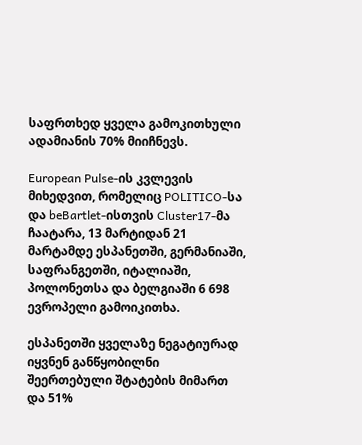საფრთხედ ყველა გამოკითხული ადამიანის 70% მიიჩნევს.

European Pulse-ის კვლევის მიხედვით, რომელიც POLITICO-სა და beBartlet-ისთვის Cluster17-მა ჩაატარა, 13 მარტიდან 21 მარტამდე ესპანეთში, გერმანიაში, საფრანგეთში, იტალიაში, პოლონეთსა და ბელგიაში 6 698 ევროპელი გამოიკითხა.

ესპანეთში ყველაზე ნეგატიურად იყვნენ განწყობილნი შეერთებული შტატების მიმართ და 51%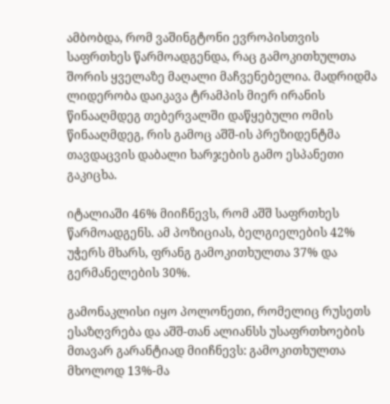ამბობდა, რომ ვაშინგტონი ევროპისთვის საფრთხეს წარმოადგენდა, რაც გამოკითხულთა შორის ყველაზე მაღალი მაჩვენებელია. მადრიდმა ლიდერობა დაიკავა ტრამპის მიერ ირანის წინააღმდეგ თებერვალში დაწყებული ომის წინააღმდეგ, რის გამოც აშშ-ის პრეზიდენტმა თავდაცვის დაბალი ხარჯების გამო ესპანეთი გაკიცხა.

იტალიაში 46% მიიჩნევს, რომ აშშ საფრთხეს წარმოადგენს. ამ პოზიციას, ბელგიელების 42% უჭერს მხარს, ფრანგ გამოკითხულთა 37% და გერმანელების 30%.

გამონაკლისი იყო პოლონეთი, რომელიც რუსეთს ესაზღვრება და აშშ-თან ალიანსს უსაფრთხოების მთავარ გარანტიად მიიჩნევს: გამოკითხულთა მხოლოდ 13%-მა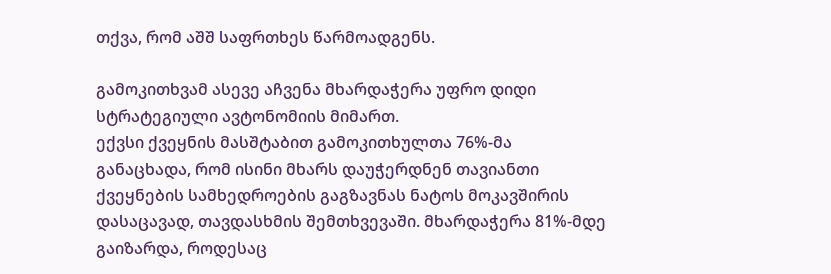თქვა, რომ აშშ საფრთხეს წარმოადგენს.

გამოკითხვამ ასევე აჩვენა მხარდაჭერა უფრო დიდი სტრატეგიული ავტონომიის მიმართ.
ექვსი ქვეყნის მასშტაბით გამოკითხულთა 76%-მა განაცხადა, რომ ისინი მხარს დაუჭერდნენ თავიანთი ქვეყნების სამხედროების გაგზავნას ნატოს მოკავშირის დასაცავად, თავდასხმის შემთხვევაში. მხარდაჭერა 81%-მდე გაიზარდა, როდესაც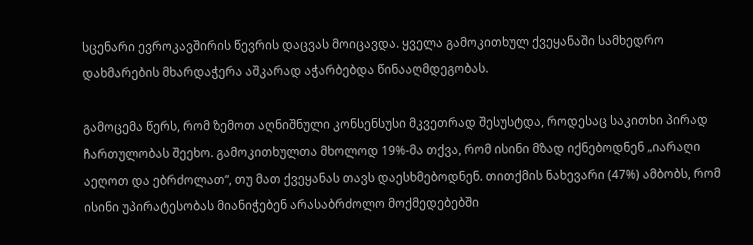სცენარი ევროკავშირის წევრის დაცვას მოიცავდა. ყველა გამოკითხულ ქვეყანაში სამხედრო დახმარების მხარდაჭერა აშკარად აჭარბებდა წინააღმდეგობას.

გამოცემა წერს, რომ ზემოთ აღნიშნული კონსენსუსი მკვეთრად შესუსტდა, როდესაც საკითხი პირად ჩართულობას შეეხო. გამოკითხულთა მხოლოდ 19%-მა თქვა, რომ ისინი მზად იქნებოდნენ „იარაღი აეღოთ და ებრძოლათ“, თუ მათ ქვეყანას თავს დაესხმებოდნენ. თითქმის ნახევარი (47%) ამბობს, რომ ისინი უპირატესობას მიანიჭებენ არასაბრძოლო მოქმედებებში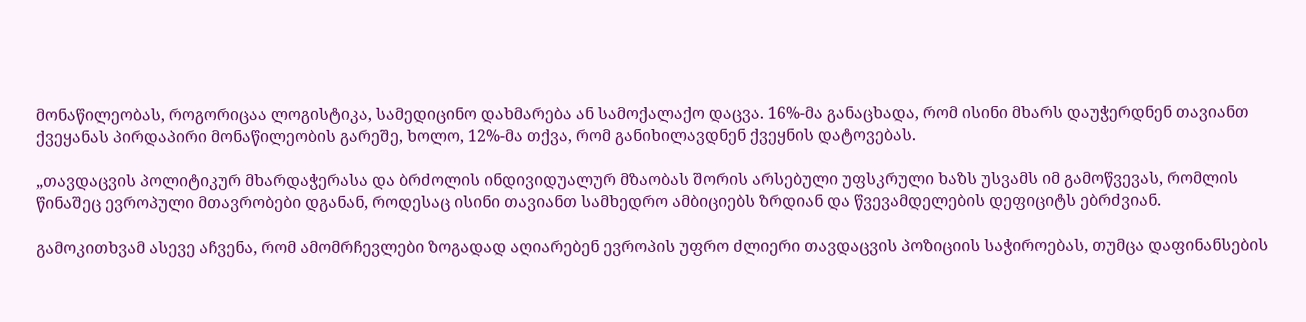მონაწილეობას, როგორიცაა ლოგისტიკა, სამედიცინო დახმარება ან სამოქალაქო დაცვა. 16%-მა განაცხადა, რომ ისინი მხარს დაუჭერდნენ თავიანთ ქვეყანას პირდაპირი მონაწილეობის გარეშე, ხოლო, 12%-მა თქვა, რომ განიხილავდნენ ქვეყნის დატოვებას.

„თავდაცვის პოლიტიკურ მხარდაჭერასა და ბრძოლის ინდივიდუალურ მზაობას შორის არსებული უფსკრული ხაზს უსვამს იმ გამოწვევას, რომლის წინაშეც ევროპული მთავრობები დგანან, როდესაც ისინი თავიანთ სამხედრო ამბიციებს ზრდიან და წვევამდელების დეფიციტს ებრძვიან.

გამოკითხვამ ასევე აჩვენა, რომ ამომრჩევლები ზოგადად აღიარებენ ევროპის უფრო ძლიერი თავდაცვის პოზიციის საჭიროებას, თუმცა დაფინანსების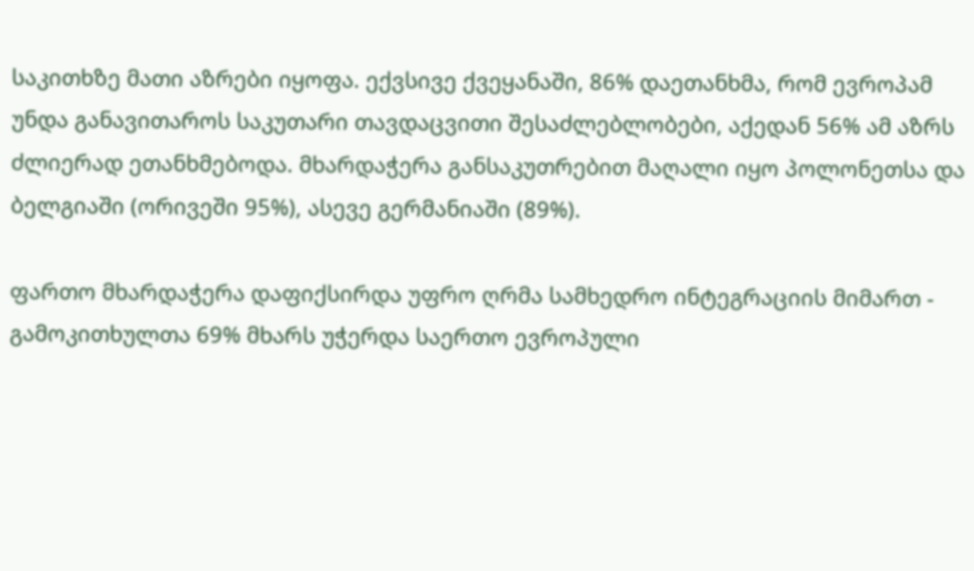საკითხზე მათი აზრები იყოფა. ექვსივე ქვეყანაში, 86% დაეთანხმა, რომ ევროპამ უნდა განავითაროს საკუთარი თავდაცვითი შესაძლებლობები, აქედან 56% ამ აზრს ძლიერად ეთანხმებოდა. მხარდაჭერა განსაკუთრებით მაღალი იყო პოლონეთსა და ბელგიაში (ორივეში 95%), ასევე გერმანიაში (89%).

ფართო მხარდაჭერა დაფიქსირდა უფრო ღრმა სამხედრო ინტეგრაციის მიმართ - გამოკითხულთა 69% მხარს უჭერდა საერთო ევროპული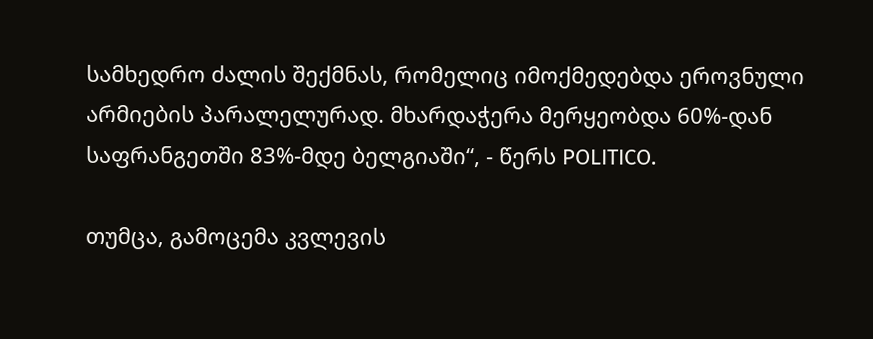სამხედრო ძალის შექმნას, რომელიც იმოქმედებდა ეროვნული არმიების პარალელურად. მხარდაჭერა მერყეობდა 60%-დან საფრანგეთში 83%-მდე ბელგიაში“, - წერს POLITICO.

თუმცა, გამოცემა კვლევის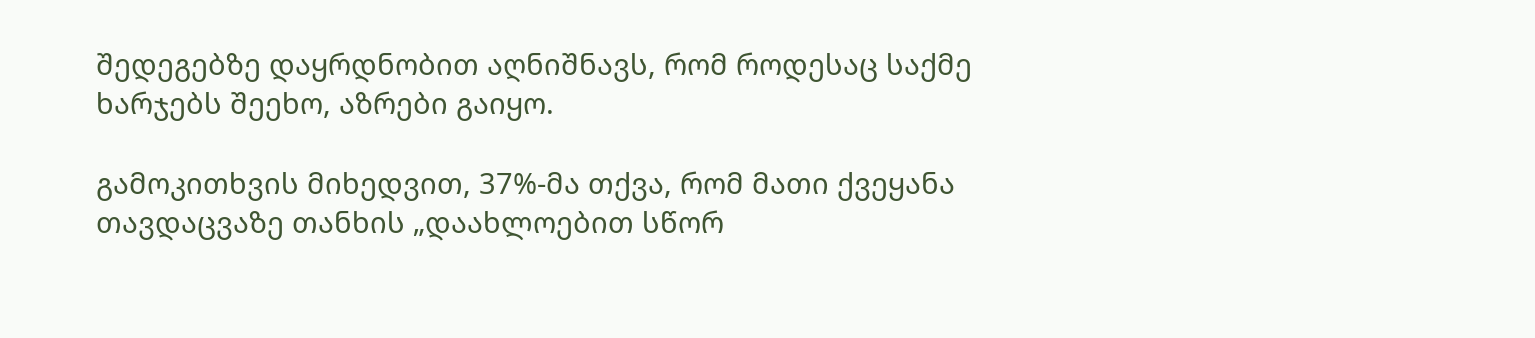შედეგებზე დაყრდნობით აღნიშნავს, რომ როდესაც საქმე ხარჯებს შეეხო, აზრები გაიყო.

გამოკითხვის მიხედვით, 37%-მა თქვა, რომ მათი ქვეყანა თავდაცვაზე თანხის „დაახლოებით სწორ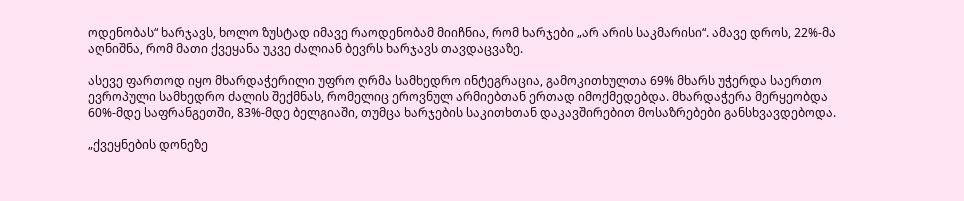ოდენობას“ ხარჯავს, ხოლო ზუსტად იმავე რაოდენობამ მიიჩნია, რომ ხარჯები „არ არის საკმარისი“. ამავე დროს, 22%-მა აღნიშნა, რომ მათი ქვეყანა უკვე ძალიან ბევრს ხარჯავს თავდაცვაზე.

ასევე ფართოდ იყო მხარდაჭერილი უფრო ღრმა სამხედრო ინტეგრაცია, გამოკითხულთა 69% მხარს უჭერდა საერთო ევროპული სამხედრო ძალის შექმნას, რომელიც ეროვნულ არმიებთან ერთად იმოქმედებდა. მხარდაჭერა მერყეობდა 60%-მდე საფრანგეთში, 83%-მდე ბელგიაში, თუმცა ხარჯების საკითხთან დაკავშირებით მოსაზრებები განსხვავდებოდა.

„ქვეყნების დონეზე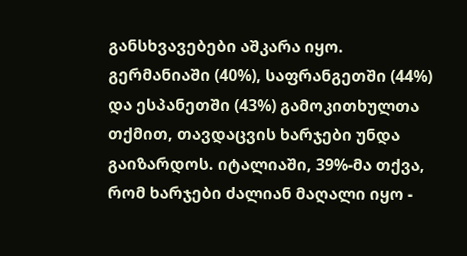განსხვავებები აშკარა იყო. გერმანიაში (40%), საფრანგეთში (44%) და ესპანეთში (43%) გამოკითხულთა თქმით, თავდაცვის ხარჯები უნდა გაიზარდოს. იტალიაში, 39%-მა თქვა, რომ ხარჯები ძალიან მაღალი იყო -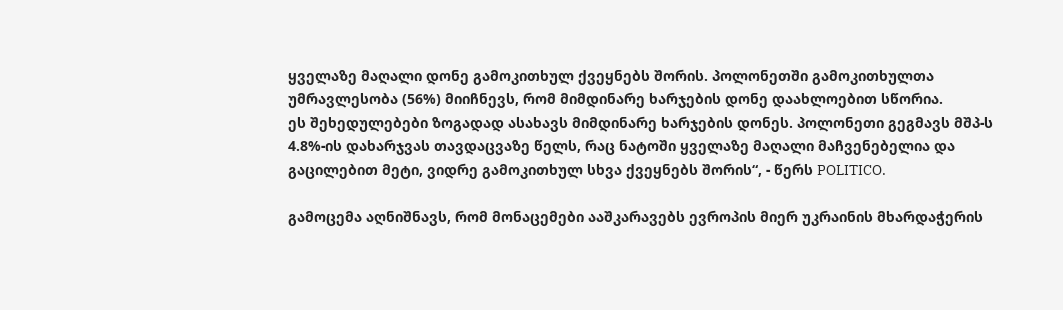ყველაზე მაღალი დონე გამოკითხულ ქვეყნებს შორის. პოლონეთში გამოკითხულთა უმრავლესობა (56%) მიიჩნევს, რომ მიმდინარე ხარჯების დონე დაახლოებით სწორია.
ეს შეხედულებები ზოგადად ასახავს მიმდინარე ხარჯების დონეს. პოლონეთი გეგმავს მშპ-ს 4.8%-ის დახარჯვას თავდაცვაზე წელს, რაც ნატოში ყველაზე მაღალი მაჩვენებელია და გაცილებით მეტი, ვიდრე გამოკითხულ სხვა ქვეყნებს შორის“, - წერს POLITICO.

გამოცემა აღნიშნავს, რომ მონაცემები ააშკარავებს ევროპის მიერ უკრაინის მხარდაჭერის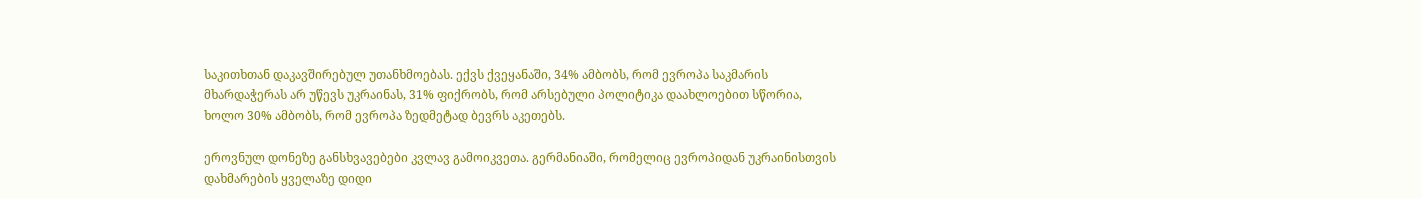საკითხთან დაკავშირებულ უთანხმოებას. ექვს ქვეყანაში, 34% ამბობს, რომ ევროპა საკმარის მხარდაჭერას არ უწევს უკრაინას, 31% ფიქრობს, რომ არსებული პოლიტიკა დაახლოებით სწორია, ხოლო 30% ამბობს, რომ ევროპა ზედმეტად ბევრს აკეთებს.

ეროვნულ დონეზე განსხვავებები კვლავ გამოიკვეთა. გერმანიაში, რომელიც ევროპიდან უკრაინისთვის დახმარების ყველაზე დიდი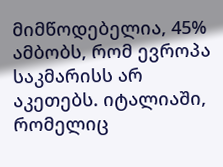მიმწოდებელია, 45% ამბობს, რომ ევროპა საკმარისს არ აკეთებს. იტალიაში, რომელიც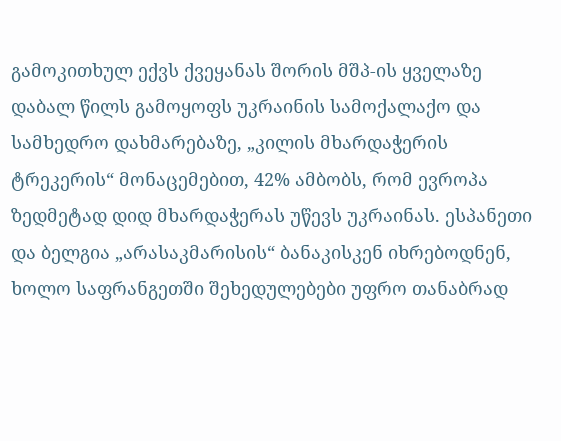გამოკითხულ ექვს ქვეყანას შორის მშპ-ის ყველაზე დაბალ წილს გამოყოფს უკრაინის სამოქალაქო და სამხედრო დახმარებაზე, „კილის მხარდაჭერის ტრეკერის“ მონაცემებით, 42% ამბობს, რომ ევროპა ზედმეტად დიდ მხარდაჭერას უწევს უკრაინას. ესპანეთი და ბელგია „არასაკმარისის“ ბანაკისკენ იხრებოდნენ, ხოლო საფრანგეთში შეხედულებები უფრო თანაბრად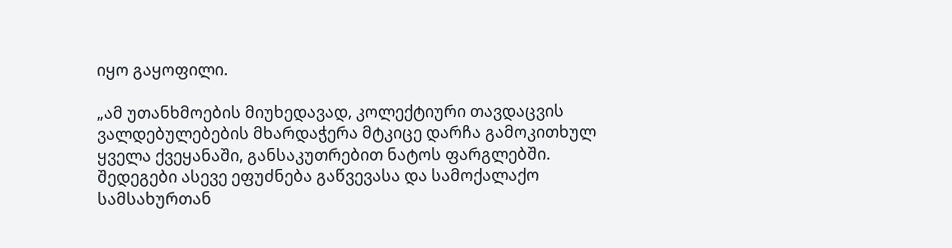იყო გაყოფილი.

„ამ უთანხმოების მიუხედავად, კოლექტიური თავდაცვის ვალდებულებების მხარდაჭერა მტკიცე დარჩა გამოკითხულ ყველა ქვეყანაში, განსაკუთრებით ნატოს ფარგლებში. შედეგები ასევე ეფუძნება გაწვევასა და სამოქალაქო სამსახურთან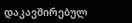დაკავშირებულ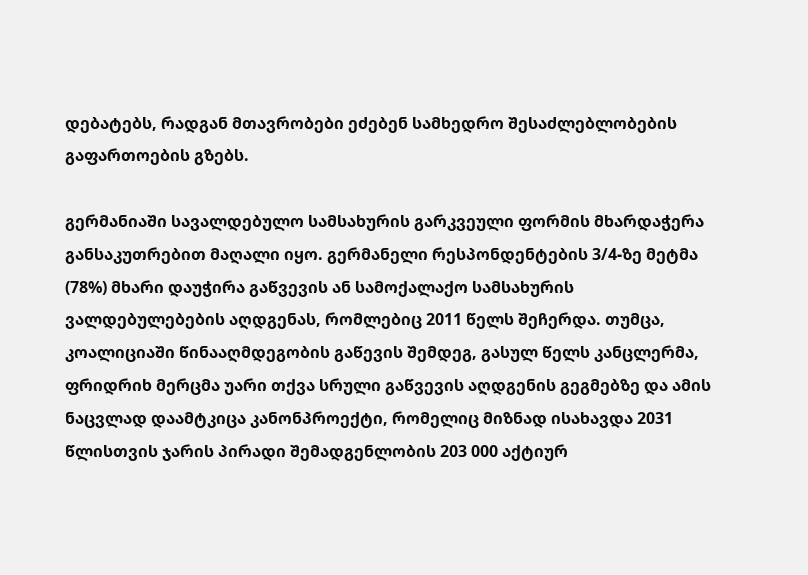დებატებს, რადგან მთავრობები ეძებენ სამხედრო შესაძლებლობების გაფართოების გზებს.

გერმანიაში სავალდებულო სამსახურის გარკვეული ფორმის მხარდაჭერა განსაკუთრებით მაღალი იყო. გერმანელი რესპონდენტების 3/4-ზე მეტმა (78%) მხარი დაუჭირა გაწვევის ან სამოქალაქო სამსახურის ვალდებულებების აღდგენას, რომლებიც 2011 წელს შეჩერდა. თუმცა, კოალიციაში წინააღმდეგობის გაწევის შემდეგ, გასულ წელს კანცლერმა, ფრიდრიხ მერცმა უარი თქვა სრული გაწვევის აღდგენის გეგმებზე და ამის ნაცვლად დაამტკიცა კანონპროექტი, რომელიც მიზნად ისახავდა 2031 წლისთვის ჯარის პირადი შემადგენლობის 203 000 აქტიურ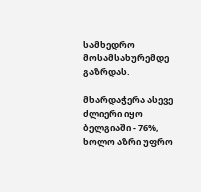სამხედრო მოსამსახურემდე გაზრდას.

მხარდაჭერა ასევე ძლიერი იყო ბელგიაში - 76%, ხოლო აზრი უფრო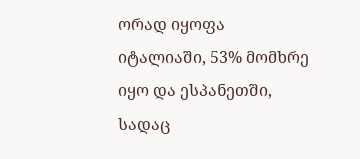ორად იყოფა იტალიაში, 53% მომხრე იყო და ესპანეთში, სადაც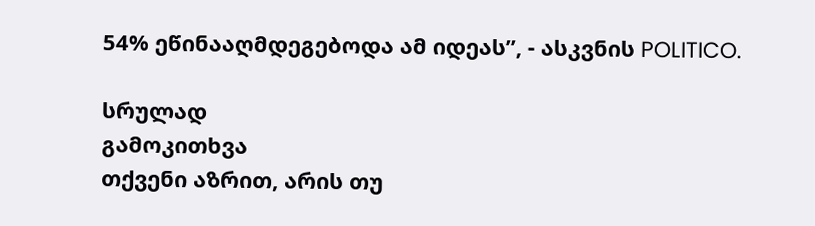54% ეწინააღმდეგებოდა ამ იდეას”, - ასკვნის POLITICO.

სრულად
გამოკითხვა
თქვენი აზრით, არის თუ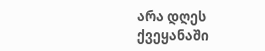არა დღეს ქვეყანაში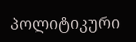პოლიტიკური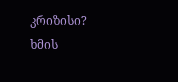კრიზისი?
ხმის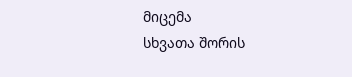მიცემა
სხვათა შორის